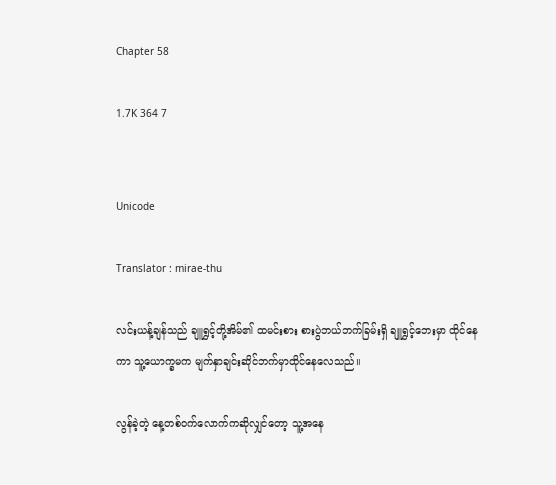Chapter 58

1.7K 364 7


Unicode

Translator : mirae-thu

လင်းယန့်ချန်သည် ချူရွှင့်တို့အိမ်၏ ထမင်းစား စားပွဲဘယ်ဘက်ခြမ်းရှိ ချူရွှင့်ဘေးမှာ ထိုင်နေကာ သူ့ယောက္ခမက မျက်နှာချင်းဆိုင်ဘက်မှာထိုင်နေလေသည်။

လွန်ခဲ့တဲ့ နေ့တစ်ဝက်လောက်ကဆိုလျှင်တော့ သူ့အနေ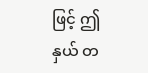ဖြင့် ဤနှယ် တ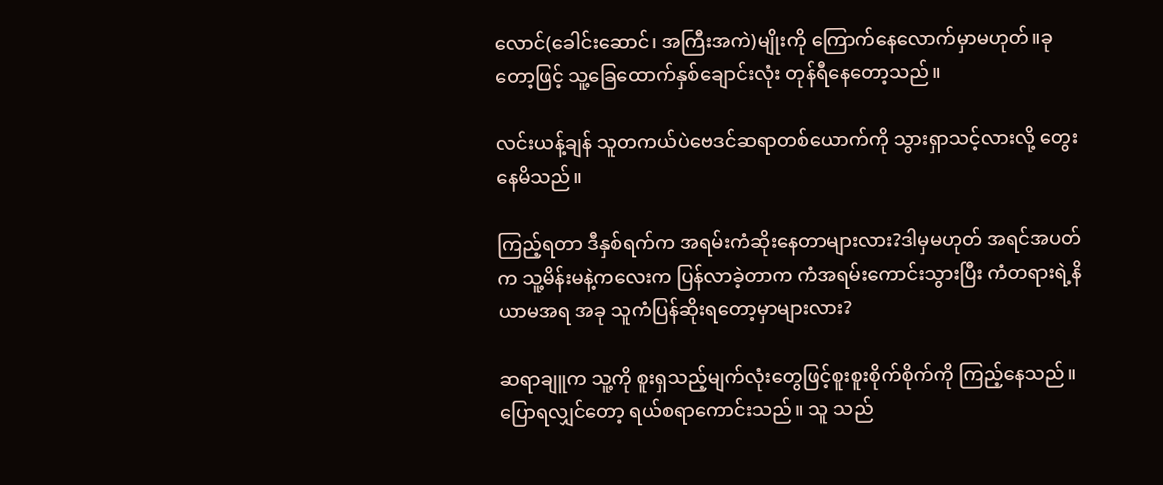လောင်(ခေါင်းဆောင်၊ အကြီးအကဲ)မျိုးကို ကြောက်နေလောက်မှာမဟုတ်။ခုတော့ဖြင့် သူ့ခြေထောက်နှစ်ချောင်းလုံး တုန်ရီနေတော့သည်။

လင်းယန့်ချန် သူတကယ်ပဲဗေဒင်ဆရာတစ်ယောက်ကို သွားရှာသင့်လားလို့ တွေးနေမိသည်။

ကြည့်ရတာ ဒီနှစ်ရက်က အရမ်းကံဆိုးနေတာများလား?ဒါမှမဟုတ် အရင်အပတ်က သူ့မိန်းမနဲ့ကလေးက ပြန်‌လာခဲ့တာက ကံအရမ်းကောင်းသွားပြီး ကံတရားရဲ့နိယာမအရ အခု သူကံပြန်ဆိုးရတော့မှာများလား?

ဆရာချူက သူ့ကို စူးရှသည့်မျက်လုံးတွေဖြင့်စူးစူးစိုက်စိုက်ကို ကြည့်နေသည်။ပြောရလျှင်တော့ ရယ်စရာကောင်းသည်။ သူ သည်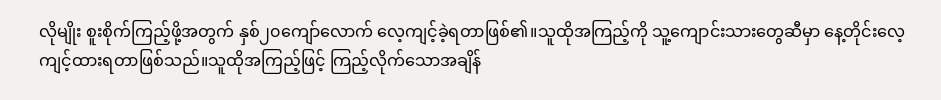လိုမျိုး စူးစိုက်ကြည့်ဖို့အတွက် နှစ်၂၀ကျော်လောက် လေ့ကျင့်ခဲ့ရတာဖြစ်၏။သူထိုအကြည့်ကို သူ့ကျောင်းသားတွေဆီမှာ နေ့တိုင်းလေ့ကျင့်ထားရတာဖြစ်သည်။သူထိုအကြည့်ဖြင့် ကြည့်လိုက်သောအချိန်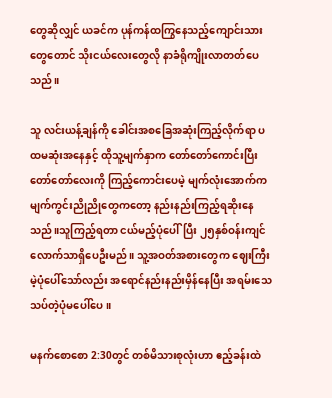တွေဆိုလျှင် ယခင်က ပုန်ကန်ထကြွနေသည့်ကျောင်းသားတွေတောင် သိုးငယ်လေးတွေလို နာခံရိုကျိုးလာတတ်ပေသည်။

သူ လင်းယန့်ချန်ကို ခေါင်းအစခြေအဆုံးကြည့်လိုက်ရာ ပထမဆုံးအနေနှင့် ထိုသူ့မျက်နှာက တော်တော်ကောင်းပြီး တော်တော်‌လေးကို ကြည့်ကောင်းပေမဲ့ မျက်လုံးအောက်က မျက်ကွင်းညိုညိုတွေကတော့ နည်းနည်းကြည့်ရဆိုးနေသည်။သူကြည့်ရတာ ငယ်မည့်ပုံပေါ်ပြီး ၂၅နှစ်ဝန်းကျင်လောက်သာရှိပေဦးမည်။ သူ့အဝတ်အစားတွေက ဈေးကြီးမဲ့ပုံပေါ်သော်လည်း အရောင်နည်းနည်းမှိန်နေပြီး အရမ်းသေသပ်တဲ့ပုံမပေါ်ပေ။

မနက်စောစော 2:30တွင် တစ်မိသားစုလုံးဟာ ဧည့်ခန်းထဲ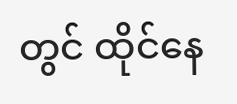တွင် ထိုင်နေ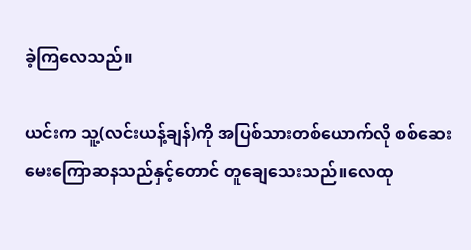ခဲ့ကြလေသည်။

ယင်းက သူ့(လင်းယန့်ချန်)ကို အပြစ်သားတစ်ယောက်လို စစ်ဆေးမေးကြောဆနသည်နှင့်တောင် တူချေသေးသည်။လေထု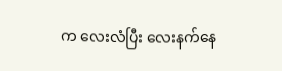က လေးလံပြီး လေးနက်နေ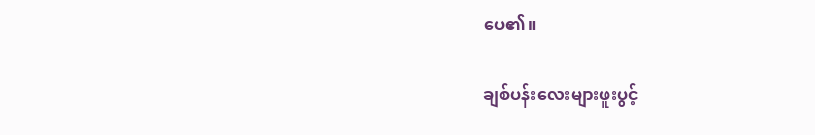ပေ၏။

ချစ်ပန်းလေးများဖူးပွင့်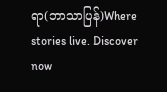ရာ(ဘာသာပြန်)Where stories live. Discover now